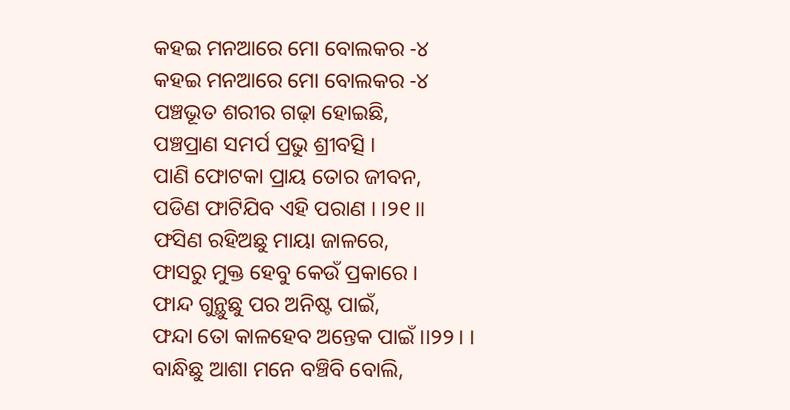କହଇ ମନଆରେ ମୋ ବୋଲକର -୪
କହଇ ମନଆରେ ମୋ ବୋଲକର -୪
ପଞ୍ଚଭୂତ ଶରୀର ଗଢ଼ା ହୋଇଛି,
ପଞ୍ଚପ୍ରାଣ ସମର୍ପ ପ୍ରଭୁ ଶ୍ରୀବତ୍ସି ।
ପାଣି ଫୋଟକା ପ୍ରାୟ ତୋର ଜୀବନ,
ପଡିଣ ଫାଟିଯିବ ଏହି ପରାଣ । ।୨୧।।
ଫସିଣ ରହିଅଛୁ ମାୟା ଜାଳରେ,
ଫାସରୁ ମୁକ୍ତ ହେବୁ କେଉଁ ପ୍ରକାରେ ।
ଫାନ୍ଦ ଗୁନ୍ଥୁଛୁ ପର ଅନିଷ୍ଟ ପାଇଁ,
ଫନ୍ଦା ତୋ କାଳହେବ ଅନ୍ତେକ ପାଇଁ ।।୨୨। ।
ବାନ୍ଧିଛୁ ଆଶା ମନେ ବଞ୍ଚିବି ବୋଲି,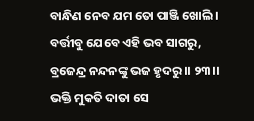ବାନ୍ଧିଣ ନେବ ଯମ ତୋ ପାଞ୍ଜି ଖୋଲି ।
ବର୍ତ୍ତୀବୁ ଯେବେ ଏହି ଭବ ସାଗରୁ,
ବ୍ରଜେନ୍ଦ୍ର ନନ୍ଦନଙ୍କୁ ଭଜ ହୃଦରୁ ।। ୨୩।।
ଭକ୍ତି ମୁକତି ଦାତା ସେ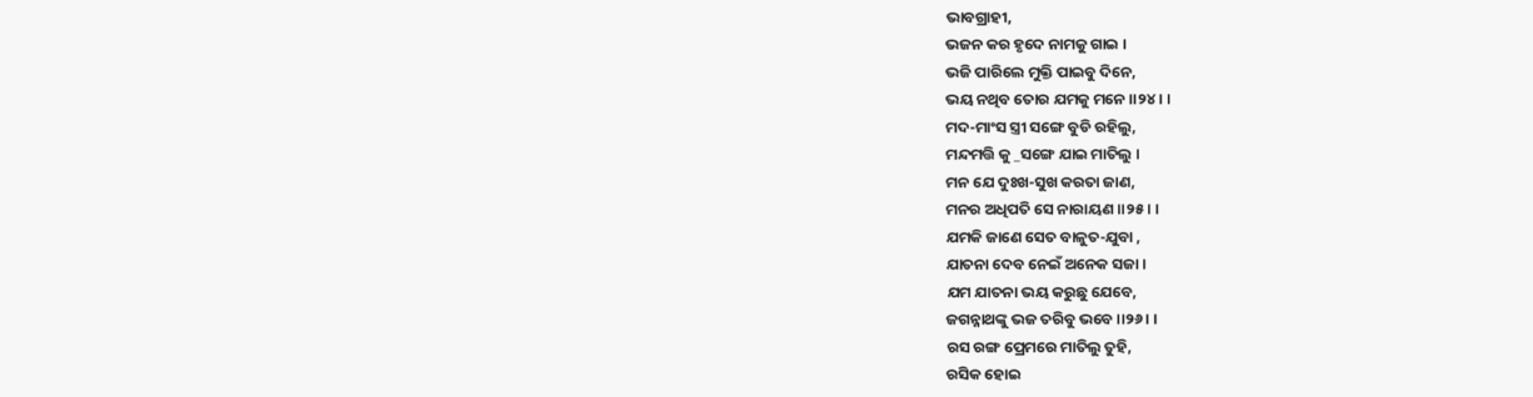ଭାବଗ୍ରାହୀ,
ଭଜନ କର ହୃଦେ ନାମକୁ ଗାଇ ।
ଭଜି ପାରିଲେ ମୁକ୍ତି ପାଇବୁ ଦିନେ,
ଭୟ ନଥିବ ତୋର ଯମକୁ ମନେ ।।୨୪। ।
ମଦ-ମାଂସ ସ୍ତ୍ରୀ ସଙ୍ଗେ ବୁଡି ରହିଲୁ,
ମନ୍ଦମତ୍ତି କୁ _ସଙ୍ଗେ ଯାଇ ମାତିଲୁ ।
ମନ ଯେ ଦୁଃଖ-ସୁଖ କରତା ଜାଣ,
ମନର ଅଧିପତି ସେ ନାରାୟଣ ।।୨୫। ।
ଯମକି ଜାଣେ ସେତ ବାଳୁତ-ଯୁବା ,
ଯାତନା ଦେବ ନେଇଁ ଅନେକ ସଜା ।
ଯମ ଯାତନା ଭୟ କରୁଛୁ ଯେବେ,
ଜଗନ୍ନାଥଙ୍କୁ ଭଜ ତରିବୁ ଭବେ ।।୨୬। ।
ରସ ରଙ୍ଗ ପ୍ରେମରେ ମାତିଲୁ ତୁହି,
ରସିକ ହୋଇ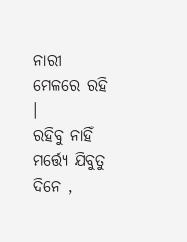ନାରୀ ମେଳରେ ରହି ।
ରହିବୁ ନାହିଁ ମର୍ତ୍ତ୍ୟେ ଯିବୁତୁ ଦିନେ ,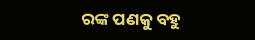ରଙ୍କ ପଣକୁ ବହୁ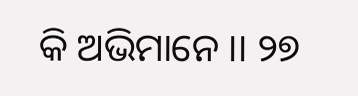କି ଅଭିମାନେ ।। ୨୭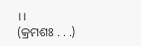।।
(କ୍ରମଶଃ . . .)